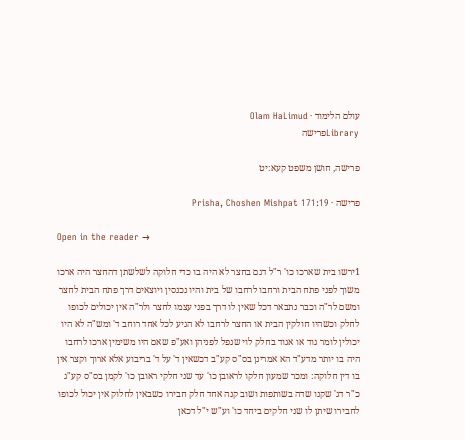עולם הלימוד · Olam HaLimud
Libraryפרישה

פרישה, חושן משפט קעא:יט

פרישה · Prisha, Choshen Mishpat 171:19

Open in the reader →

1ירשו בית שארכו כו' ר"ל דגם בחצר לא היה בו כדי חלוקה לשלשתן דהחצר היה ארכו משוך לפני פתח הבית ורחבו לרחבו של בית והיו נכנסין ויוצאים דרך פתח הבית לחצר ומשם לר"ה וכבר נתבאר דכל שאין לו דרך בפני עצמו לחצר ולר"ה אין יכולים לכופו לחלק וכשהיו חולקין הבית או החצר לרחבו לא הגיע לכל אחד רוחב ד' ומש"ה לא היו יכולין לומר גוד או אגוד בחלק לוי שנפל לפניהן ואע"פ שאם היו משימין ארכו לרחבו היה בו יותר מדע"ד הא אמרינן בס"ס קע"ב דכשאין ד' על ד' בריבוע אלא ארוך וקצר אין בו דין חלוקה: ומכר שמעון חלקו לראובן כו' עד שני חלקי ראובן כו' לקמן בס"ס קע"ג כ"ר דג' שקנו שדה בשותפות ושוב קנה אחד חלק חבירו כשבאין לחלוק אין יכול לכופו לחבירו שיתן לו שני חלקים ביחד כו' וע"ש י"ל דכאן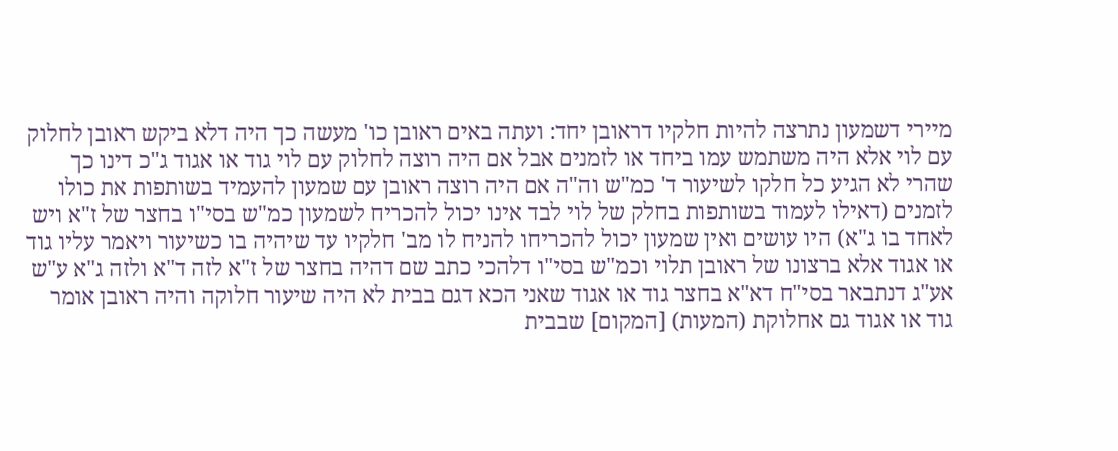מיירי דשמעון נתרצה להיות חלקיו דראובן יחד: ועתה באים ראובן כו' מעשה כך היה דלא ביקש ראובן לחלוק עם לוי אלא היה משתמש עמו ביחד או לזמנים אבל אם היה רוצה לחלוק עם לוי גוד או אגוד ג"כ דינו כך שהרי לא הגיע כל חלקו לשיעור ד' כמ"ש וה"ה אם היה רוצה ראובן עם שמעון להעמיד בשותפות את כולו לזמנים (דאילו לעמוד בשותפות בחלק של לוי לבד אינו יכול להכריח לשמעון כמ"ש בסי"ו בחצר של ז"א ויש לאחד בו ג"א) היו עושים ואין שמעון יכול להכריחו להניח לו מב' חלקיו עד שיהיה בו כשיעור ויאמר עליו גוד או אגוד אלא ברצונו של ראובן תלוי וכמ"ש בסי"ו דלהכי כתב שם דהיה בחצר של ז"א לזה ד"א ולזה ג"א ע"ש אע"ג דנתבאר בסי"ח דא"א בחצר גוד או אגוד שאני הכא דגם בבית לא היה שיעור חלוקה והיה ראובן אומר גוד או אגוד גם אחלוקת (המעות) [המקום] שבבית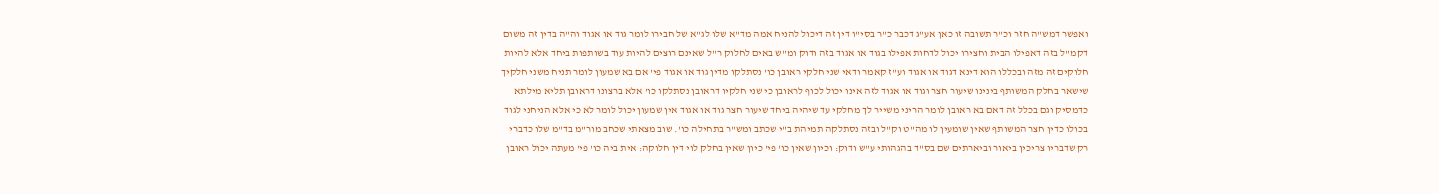ואפשר דמש"ה חזר וכ"ר תשובה זו כאן אע"ג דכבר כ"ר בסי"ו דין זה דיכול להניח אמה מד"א שלו לג"א של חבירו לומר גוד או אגוד וה"ה בדין זה משום דקמ"ל בזה דאפילו הבית וחצירו יכול לדחות אפילו בגוד או אגוד בזה ודוק ומ"ש באים לחלוק ר"ל שאינם רוצים להיות עוד בשותפות ביחד אלא להיות חלוקים זה מזה ובכללו הוא דינא דגוד או אגוד וע"ז קאמר ודאי שני חלקי ראובן כו' נסתלקו מדין גוד או אגוד פי' אם בא שמעון לומר תניח משני חלקיך שישאר בחלק המשותף בינינו שיעור חצר וגוד או אגוד לזה אינו יכול לכוף לראובן כי שני חלקיו דראובן נסתלקו כו' אלא ברצונו דראובן תליא מילתא כדמסיק וגם בכלל זה דאם בא ראובן לומר הריני משייר לך מחלקי עד שיהיה ביחד שיעור חצר גוד או אגוד אין שמעון יכול לומר לא כי אלא הניחני לגוד בכולו כדין חצר המשותף שאין שומעין לו מה"ט וק"ל ובזה נסתלקה תמיהת ב"י שכתב ומש"ר בתחילה כו'. שוב מצאתי שכחב מור"מ בד"מ שלו כדברי רק שדבריו צריכין ביאור וביארתים שם בס"ד בהגהותי ע"ש ודוק: וכיון שאין כו' פי' כיון שאין בחלק לוי דין חלוקה: אית ביה כו' פי' מעתה יכול ראובן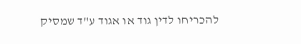להכריחו לדין גוד או אגוד ע"ד שמסיק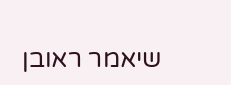שיאמר ראובן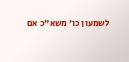לשמעון כו' משא"כ אם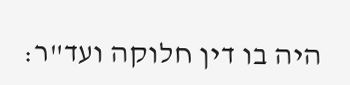היה בו דין חלוקה ועד"ר: